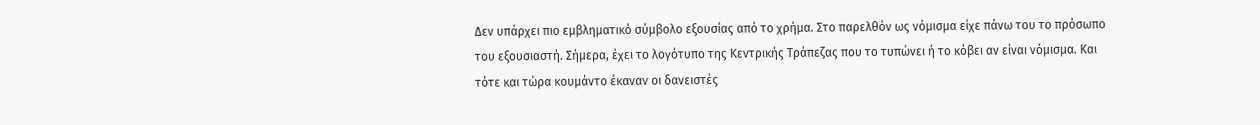Δεν υπάρχει πιο εμβληματικό σύμβολο εξουσίας από το χρήμα. Στο παρελθόν ως νόμισμα είχε πάνω του το πρόσωπο του εξουσιαστή. Σήμερα, έχει το λογότυπο της Κεντρικής Τράπεζας που το τυπώνει ή το κόβει αν είναι νόμισμα. Και τότε και τώρα κουμάντο έκαναν οι δανειστές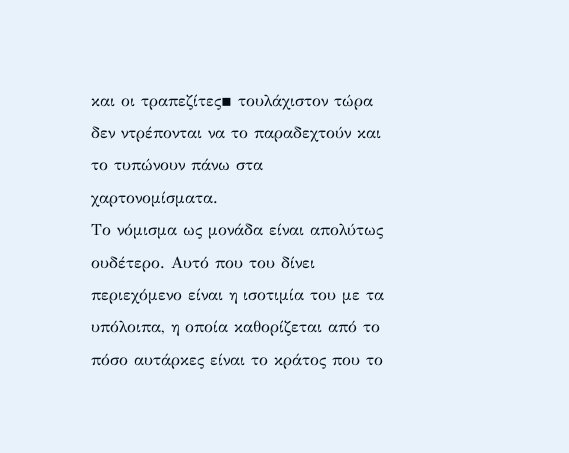και οι τραπεζίτες▪ τουλάχιστον τώρα δεν ντρέπονται να το παραδεχτούν και το τυπώνουν πάνω στα χαρτονομίσματα.
Το νόμισμα ως μονάδα είναι απολύτως ουδέτερο. Αυτό που του δίνει περιεχόμενο είναι η ισοτιμία του με τα υπόλοιπα, η οποία καθορίζεται από το πόσο αυτάρκες είναι το κράτος που το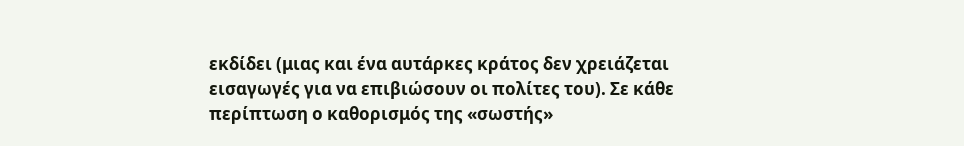εκδίδει (μιας και ένα αυτάρκες κράτος δεν χρειάζεται εισαγωγές για να επιβιώσουν οι πολίτες του). Σε κάθε περίπτωση ο καθορισμός της «σωστής»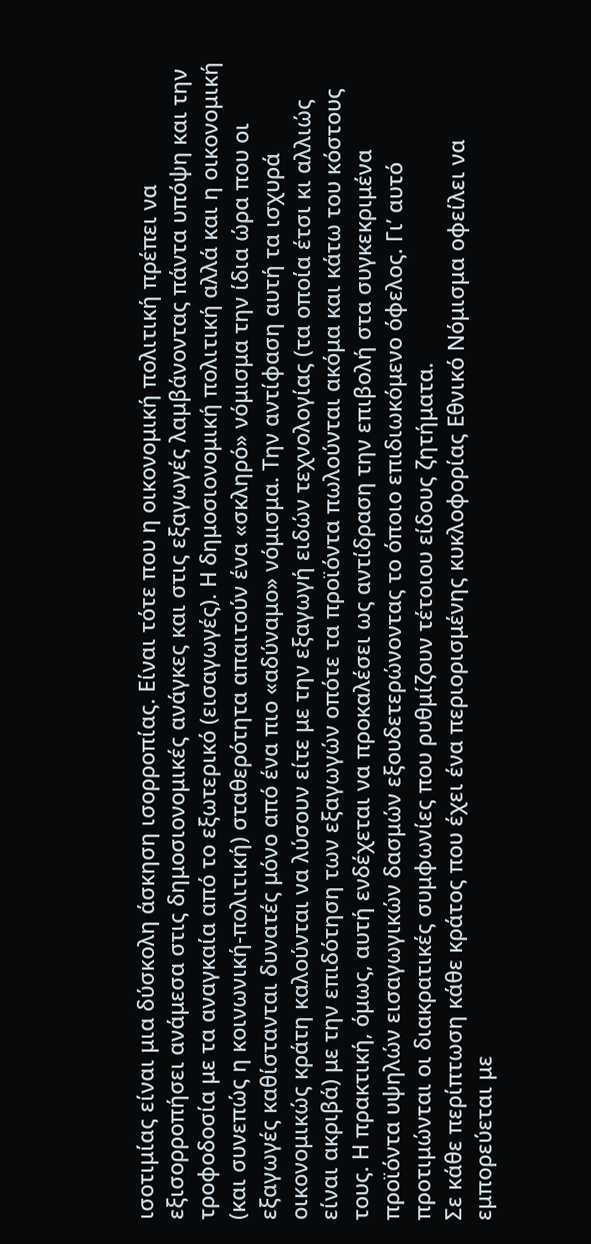ισοτιμίας είναι μια δύσκολη άσκηση ισορροπίας. Είναι τότε που η οικονομική πολιτική πρέπει να εξισορροπήσει ανάμεσα στις δημοσιονομικές ανάγκες και στις εξαγωγές λαμβάνοντας πάντα υπόψη και την τροφοδοσία με τα αναγκαία από το εξωτερικό (εισαγωγές). Η δημοσιονομική πολιτική αλλά και η οικονομική (και συνεπώς η κοινωνική-πολιτική) σταθερότητα απαιτούν ένα «σκληρό» νόμισμα την ίδια ώρα που οι εξαγωγές καθίστανται δυνατές μόνο από ένα πιο «αδύναμο» νόμισμα. Την αντίφαση αυτή τα ισχυρά οικονομικώς κράτη καλούνται να λύσουν είτε με την εξαγωγή ειδών τεχνολογίας (τα οποία έτσι κι αλλιώς είναι ακριβά) με την επιδότηση των εξαγωγών οπότε τα προϊόντα πωλούνται ακόμα και κάτω του κόστους τους. Η πρακτική, όμως, αυτή ενδέχεται να προκαλέσει ως αντίδραση την επιβολή στα συγκεκριμένα προϊόντα υψηλών εισαγωγικών δασμών εξουδετερώνοντας το όποιο επιδιωκόμενο όφελος. Γι’ αυτό προτιμώνται οι διακρατικές συμφωνίες που ρυθμίζουν τέτοιου είδους ζητήματα.
Σε κάθε περίπτωση κάθε κράτος που έχει ένα περιορισμένης κυκλοφορίας Εθνικό Νόμισμα οφείλει να εμπορεύεται με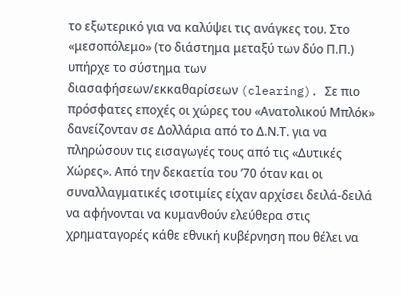το εξωτερικό για να καλύψει τις ανάγκες του. Στο «μεσοπόλεμο» (το διάστημα μεταξύ των δύο Π.Π.) υπήρχε το σύστημα των διασαφήσεων/εκκαθαρίσεων (clearing). Σε πιο πρόσφατες εποχές οι χώρες του «Ανατολικού Μπλόκ» δανείζονταν σε Δολλάρια από το Δ.Ν.Τ. για να πληρώσουν τις εισαγωγές τους από τις «Δυτικές Χώρες». Από την δεκαετία του ’70 όταν και οι συναλλαγματικές ισοτιμίες είχαν αρχίσει δειλά-δειλά να αφήνονται να κυμανθούν ελεύθερα στις χρηματαγορές κάθε εθνική κυβέρνηση που θέλει να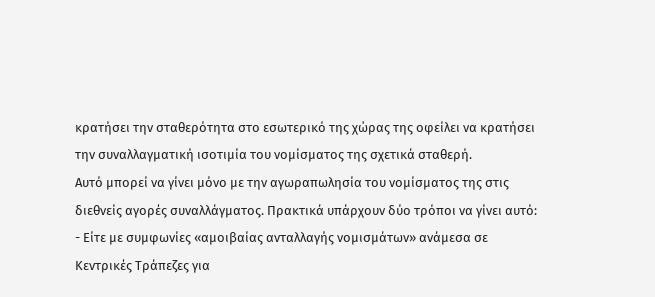κρατήσει την σταθερότητα στο εσωτερικό της χώρας της οφείλει να κρατήσει την συναλλαγματική ισοτιμία του νομίσματος της σχετικά σταθερή.
Αυτό μπορεί να γίνει μόνο με την αγωραπωλησία του νομίσματος της στις διεθνείς αγορές συναλλάγματος. Πρακτικά υπάρχουν δύο τρόποι να γίνει αυτό:
- Είτε με συμφωνίες «αμοιβαίας ανταλλαγής νομισμάτων» ανάμεσα σε Κεντρικές Τράπεζες για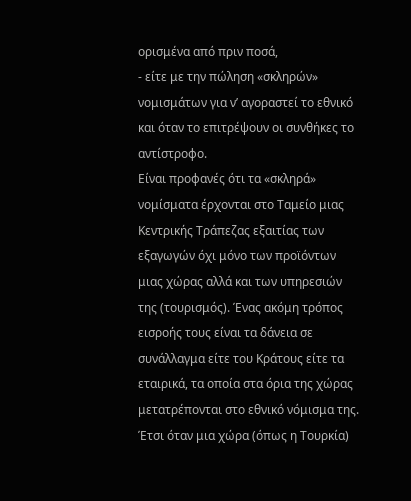ορισμένα από πριν ποσά,
- είτε με την πώληση «σκληρών» νομισμάτων για ν’ αγοραστεί το εθνικό και όταν το επιτρέψουν οι συνθήκες το αντίστροφο.
Είναι προφανές ότι τα «σκληρά» νομίσματα έρχονται στο Ταμείο μιας Κεντρικής Τράπεζας εξαιτίας των εξαγωγών όχι μόνο των προϊόντων μιας χώρας αλλά και των υπηρεσιών της (τουρισμός). Ένας ακόμη τρόπος εισροής τους είναι τα δάνεια σε συνάλλαγμα είτε του Κράτους είτε τα εταιρικά, τα οποία στα όρια της χώρας μετατρέπονται στο εθνικό νόμισμα της. Έτσι όταν μια χώρα (όπως η Τουρκία)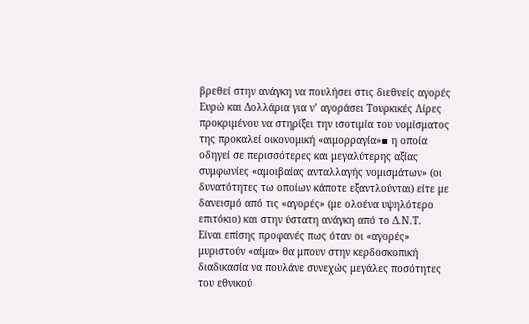βρεθεί στην ανάγκη να πουλήσει στις διεθνείς αγορές Ευρώ και Δολλάρια για ν’ αγοράσει Τουρκικές Λίρες προκριμένου να στηρίξει την ισοτιμία του νομίσματος της προκαλεί οικονομική «αιμορραγία»▪ η οποία οδηγεί σε περισσότερες και μεγαλύτερης αξίας συμφωνίες «αμοιβαίας ανταλλαγής νομισμάτων» (οι δυνατότητες τω οποίων κάποτε εξαντλούνται) είτε με δανεισμό από τις «αγορές» (με ολοένα υψηλότερο επιτόκιο) και στην ύστατη ανάγκη από το Δ.Ν.Τ.
Είναι επίσης προφανές πως όταν οι «αγορές» μυριστούν «αίμα» θα μπουν στην κερδοσκοπική διαδικασία να πουλάνε συνεχώς μεγάλες ποσότητες του εθνικού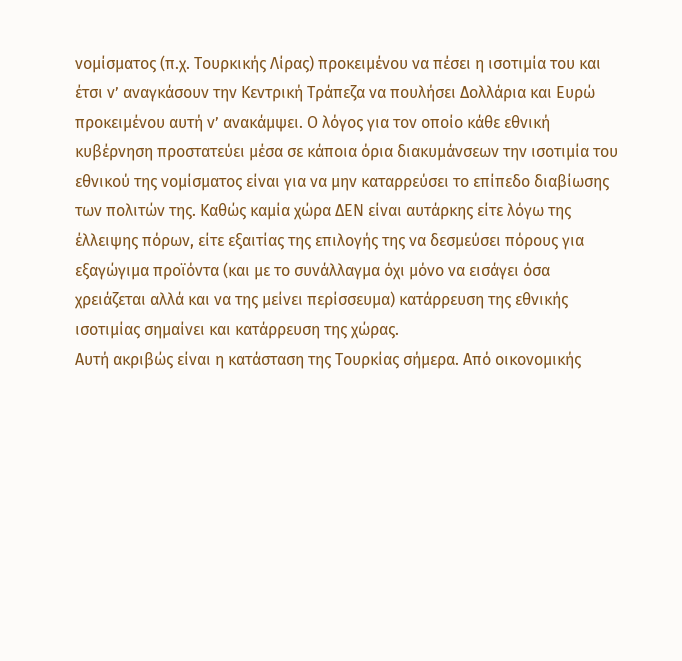νομίσματος (π.χ. Τουρκικής Λίρας) προκειμένου να πέσει η ισοτιμία του και έτσι ν’ αναγκάσουν την Κεντρική Τράπεζα να πουλήσει Δολλάρια και Ευρώ προκειμένου αυτή ν’ ανακάμψει. Ο λόγος για τον οποίο κάθε εθνική κυβέρνηση προστατεύει μέσα σε κάποια όρια διακυμάνσεων την ισοτιμία του εθνικού της νομίσματος είναι για να μην καταρρεύσει το επίπεδο διαβίωσης των πολιτών της. Καθώς καμία χώρα ΔΕΝ είναι αυτάρκης είτε λόγω της έλλειψης πόρων, είτε εξαιτίας της επιλογής της να δεσμεύσει πόρους για εξαγώγιμα προϊόντα (και με το συνάλλαγμα όχι μόνο να εισάγει όσα χρειάζεται αλλά και να της μείνει περίσσευμα) κατάρρευση της εθνικής ισοτιμίας σημαίνει και κατάρρευση της χώρας.
Αυτή ακριβώς είναι η κατάσταση της Τουρκίας σήμερα. Από οικονομικής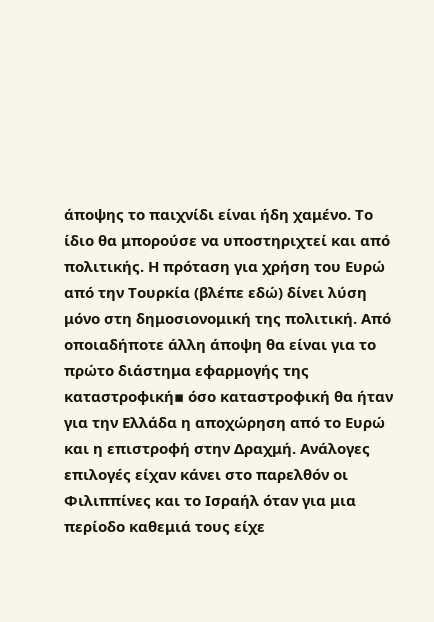άποψης το παιχνίδι είναι ήδη χαμένο. Το ίδιο θα μπορούσε να υποστηριχτεί και από πολιτικής. Η πρόταση για χρήση του Ευρώ από την Τουρκία (βλέπε εδώ) δίνει λύση μόνο στη δημοσιονομική της πολιτική. Από οποιαδήποτε άλλη άποψη θα είναι για το πρώτο διάστημα εφαρμογής της καταστροφική▪ όσο καταστροφική θα ήταν για την Ελλάδα η αποχώρηση από το Ευρώ και η επιστροφή στην Δραχμή. Ανάλογες επιλογές είχαν κάνει στο παρελθόν οι Φιλιππίνες και το Ισραήλ όταν για μια περίοδο καθεμιά τους είχε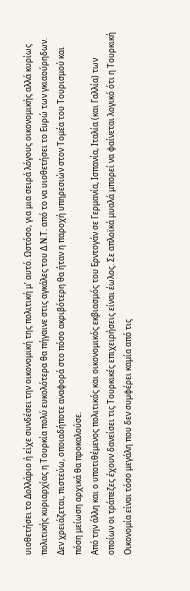υιοθετήσει το Δολλάριο ή είχε συνδέσει την οικονομική της πολιτική μ’ αυτό. Ωστόσο, για μια σειρά λόγους οικονομικής αλλά κυρίως πολιτικής κυριαρχίας η Τουρκία πολύ ευκολότερα θα πήγαινε στις αγκάλες του Δ.Ν.Τ. από το να υιοθετήσει το Ευρώ των γκιαούρηδων. Δεν χρειάζεται, πιστεύω, οποιαδήποτε αναφορά στο πόσο ακριβότερη θα ήταν η παροχή υπηρεσιών στον Τομέα του Τουρισμού και πόση μείωση αρχικά θα προκαλούσε.
Από την άλλη και ο υποτιθέμενος πολιτικός και οικονομικός εκβιασμός του Ερντογάν σε Γερμανία, Ισπανία, Ιταλία (και Γαλλία) των οποίων οι τράπεζες έχουν δανείσει τις Τουρκικές επιχειρήσεις είναι έωλος. Σε απλοϊκά μυαλά μπορεί να φαίνεται λογικό ότι η Τουρκική Οικονομία είναι τόσο μεγάλη που δεν συμφέρει καμία από τις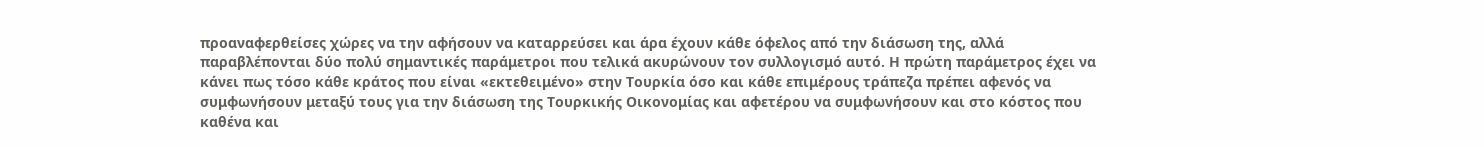προαναφερθείσες χώρες να την αφήσουν να καταρρεύσει και άρα έχουν κάθε όφελος από την διάσωση της, αλλά παραβλέπονται δύο πολύ σημαντικές παράμετροι που τελικά ακυρώνουν τον συλλογισμό αυτό. Η πρώτη παράμετρος έχει να κάνει πως τόσο κάθε κράτος που είναι «εκτεθειμένο» στην Τουρκία όσο και κάθε επιμέρους τράπεζα πρέπει αφενός να συμφωνήσουν μεταξύ τους για την διάσωση της Τουρκικής Οικονομίας και αφετέρου να συμφωνήσουν και στο κόστος που καθένα και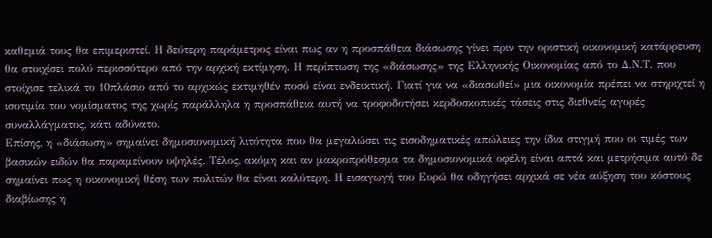καθεμιά τους θα επιμεριστεί. Η δεύτερη παράμετρος είναι πως αν η προσπάθεια διάσωσης γίνει πριν την οριστική οικονομική κατάρρευση θα στοιχίσει πολύ περισσότερο από την αρχική εκτίμηση. Η περίπτωση της «διάσωσης» της Ελληνικής Οικονομίας από το Δ.Ν.Τ. που στοίχισε τελικά το 10πλάσιο από το αρχικώς εκτιμηθέν ποσό είναι ενδεικτική. Γιατί για να «διασωθεί» μια οικονομία πρέπει να στηριχτεί η ισοτιμία του νομίσματος της χωρίς παράλληλα η προσπάθεια αυτή να τροφοδοτήσει κερδοσκοπικές τάσεις στις διεθνείς αγορές συναλλάγματος, κάτι αδύνατο.
Επίσης, η «διάσωση» σημαίνει δημοσιονομική λιτότητα που θα μεγαλώσει τις εισοδηματικές απώλειες την ίδια στιγμή που οι τιμές των βασικών ειδών θα παραμείνουν υψηλές. Τέλος, ακόμη και αν μακροπρόθεσμα τα δημοσιονομικά οφέλη είναι απτά και μετρήσιμα αυτό δε σημαίνει πως η οικονομική θέση των πολιτών θα είναι καλύτερη. Η εισαγωγή του Ευρώ θα οδηγήσει αρχικά σε νέα αύξηση του κόστους διαβίωσης η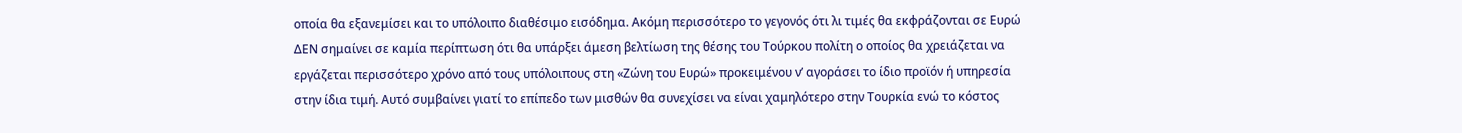οποία θα εξανεμίσει και το υπόλοιπο διαθέσιμο εισόδημα. Ακόμη περισσότερο το γεγονός ότι λι τιμές θα εκφράζονται σε Ευρώ ΔΕΝ σημαίνει σε καμία περίπτωση ότι θα υπάρξει άμεση βελτίωση της θέσης του Τούρκου πολίτη ο οποίος θα χρειάζεται να εργάζεται περισσότερο χρόνο από τους υπόλοιπους στη «Ζώνη του Ευρώ» προκειμένου ν’ αγοράσει το ίδιο προϊόν ή υπηρεσία στην ίδια τιμή. Αυτό συμβαίνει γιατί το επίπεδο των μισθών θα συνεχίσει να είναι χαμηλότερο στην Τουρκία ενώ το κόστος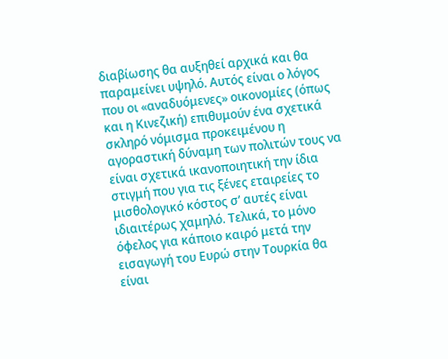διαβίωσης θα αυξηθεί αρχικά και θα παραμείνει υψηλό. Αυτός είναι ο λόγος που οι «αναδυόμενες» οικονομίες (όπως και η Κινεζική) επιθυμούν ένα σχετικά σκληρό νόμισμα προκειμένου η αγοραστική δύναμη των πολιτών τους να είναι σχετικά ικανοποιητική την ίδια στιγμή που για τις ξένες εταιρείες το μισθολογικό κόστος σ’ αυτές είναι ιδιαιτέρως χαμηλό. Τελικά, το μόνο όφελος για κάποιο καιρό μετά την εισαγωγή του Ευρώ στην Τουρκία θα είναι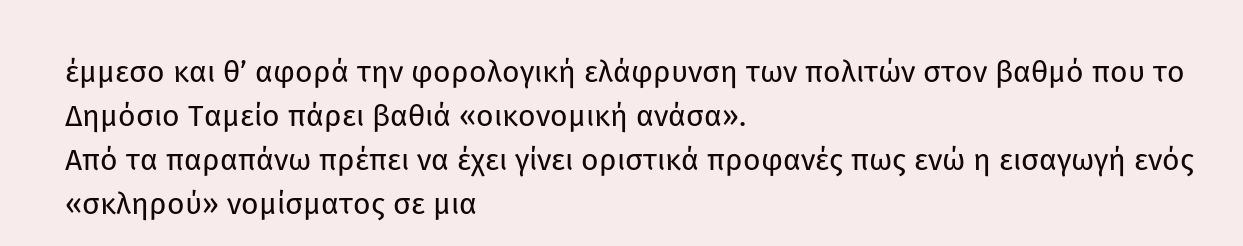έμμεσο και θ’ αφορά την φορολογική ελάφρυνση των πολιτών στον βαθμό που το Δημόσιο Ταμείο πάρει βαθιά «οικονομική ανάσα».
Από τα παραπάνω πρέπει να έχει γίνει οριστικά προφανές πως ενώ η εισαγωγή ενός «σκληρού» νομίσματος σε μια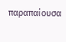παραπαίουσα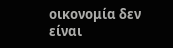οικονομία δεν είναι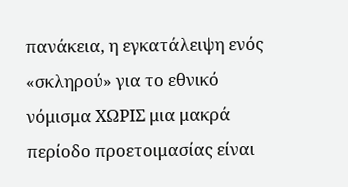πανάκεια, η εγκατάλειψη ενός «σκληρού» για το εθνικό νόμισμα ΧΩΡΙΣ μια μακρά περίοδο προετοιμασίας είναι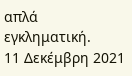απλά εγκληματική.
11 Δεκέμβρη 2021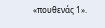«πουθενάς 1».